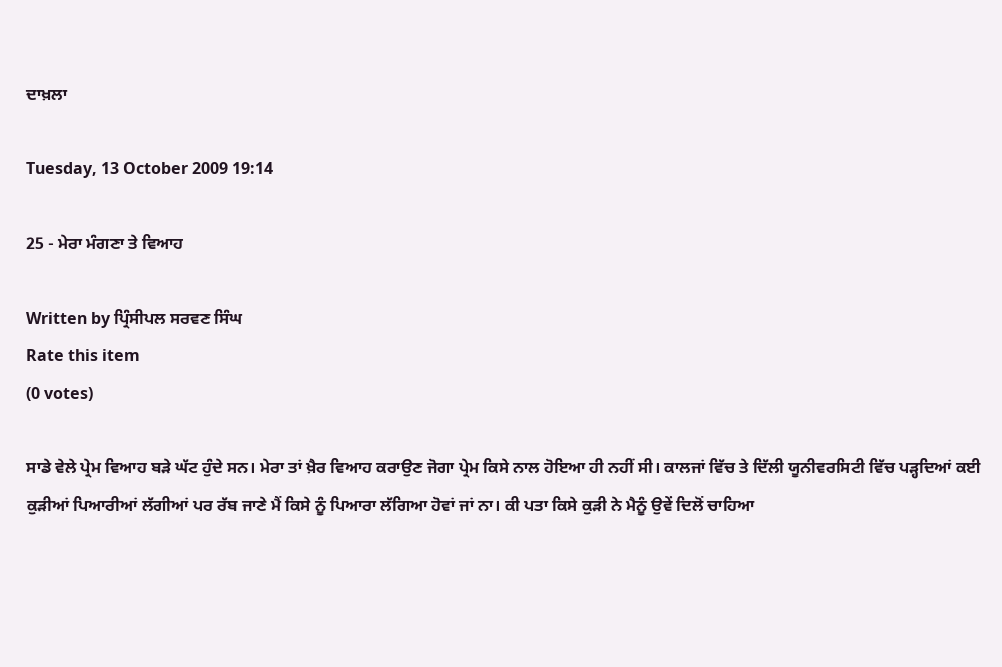ਦਾਖ਼ਲਾ

Tuesday, 13 October 2009 19:14

25 - ਮੇਰਾ ਮੰਗਣਾ ਤੇ ਵਿਆਹ

Written by ਪ੍ਰਿੰਸੀਪਲ ਸਰਵਣ ਸਿੰਘ
Rate this item
(0 votes)

ਸਾਡੇ ਵੇਲੇ ਪ੍ਰੇਮ ਵਿਆਹ ਬੜੇ ਘੱਟ ਹੁੰਦੇ ਸਨ। ਮੇਰਾ ਤਾਂ ਖ਼ੈਰ ਵਿਆਹ ਕਰਾਉਣ ਜੋਗਾ ਪ੍ਰੇਮ ਕਿਸੇ ਨਾਲ ਹੋਇਆ ਹੀ ਨਹੀਂ ਸੀ। ਕਾਲਜਾਂ ਵਿੱਚ ਤੇ ਦਿੱਲੀ ਯੂਨੀਵਰਸਿਟੀ ਵਿੱਚ ਪੜ੍ਹਦਿਆਂ ਕਈ ਕੁੜੀਆਂ ਪਿਆਰੀਆਂ ਲੱਗੀਆਂ ਪਰ ਰੱਬ ਜਾਣੇ ਮੈਂ ਕਿਸੇ ਨੂੰ ਪਿਆਰਾ ਲੱਗਿਆ ਹੋਵਾਂ ਜਾਂ ਨਾ। ਕੀ ਪਤਾ ਕਿਸੇ ਕੁੜੀ ਨੇ ਮੈਨੂੰ ਉਵੇਂ ਦਿਲੋਂ ਚਾਹਿਆ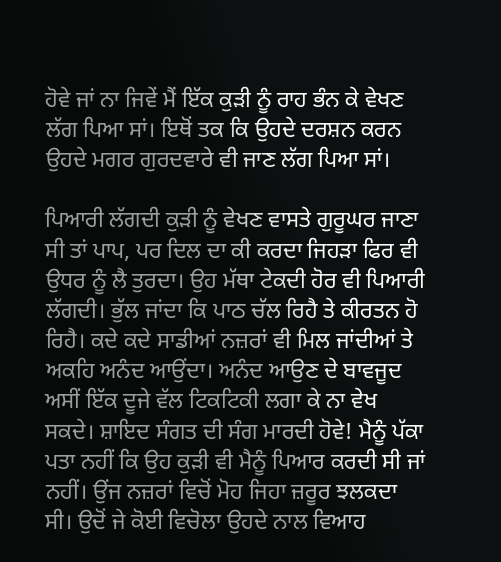ਹੋਵੇ ਜਾਂ ਨਾ ਜਿਵੇਂ ਮੈਂ ਇੱਕ ਕੁੜੀ ਨੂੰ ਰਾਹ ਭੰਨ ਕੇ ਵੇਖਣ ਲੱਗ ਪਿਆ ਸਾਂ। ਇਥੋਂ ਤਕ ਕਿ ਉਹਦੇ ਦਰਸ਼ਨ ਕਰਨ ਉਹਦੇ ਮਗਰ ਗੁਰਦਵਾਰੇ ਵੀ ਜਾਣ ਲੱਗ ਪਿਆ ਸਾਂ।

ਪਿਆਰੀ ਲੱਗਦੀ ਕੁੜੀ ਨੂੰ ਵੇਖਣ ਵਾਸਤੇ ਗੁਰੂਘਰ ਜਾਣਾ ਸੀ ਤਾਂ ਪਾਪ, ਪਰ ਦਿਲ ਦਾ ਕੀ ਕਰਦਾ ਜਿਹੜਾ ਫਿਰ ਵੀ ਉਧਰ ਨੂੰ ਲੈ ਤੁਰਦਾ। ਉਹ ਮੱਥਾ ਟੇਕਦੀ ਹੋਰ ਵੀ ਪਿਆਰੀ ਲੱਗਦੀ। ਭੁੱਲ ਜਾਂਦਾ ਕਿ ਪਾਠ ਚੱਲ ਰਿਹੈ ਤੇ ਕੀਰਤਨ ਹੋ ਰਿਹੈ। ਕਦੇ ਕਦੇ ਸਾਡੀਆਂ ਨਜ਼ਰਾਂ ਵੀ ਮਿਲ ਜਾਂਦੀਆਂ ਤੇ ਅਕਹਿ ਅਨੰਦ ਆਉਂਦਾ। ਅਨੰਦ ਆਉਣ ਦੇ ਬਾਵਜੂਦ ਅਸੀਂ ਇੱਕ ਦੂਜੇ ਵੱਲ ਟਿਕਟਿਕੀ ਲਗਾ ਕੇ ਨਾ ਵੇਖ ਸਕਦੇ। ਸ਼ਾਇਦ ਸੰਗਤ ਦੀ ਸੰਗ ਮਾਰਦੀ ਹੋਵੇ! ਮੈਨੂੰ ਪੱਕਾ ਪਤਾ ਨਹੀਂ ਕਿ ਉਹ ਕੁੜੀ ਵੀ ਮੈਨੂੰ ਪਿਆਰ ਕਰਦੀ ਸੀ ਜਾਂ ਨਹੀਂ। ਉਂਜ ਨਜ਼ਰਾਂ ਵਿਚੋਂ ਮੋਹ ਜਿਹਾ ਜ਼ਰੂਰ ਝਲਕਦਾ ਸੀ। ਉਦੋਂ ਜੇ ਕੋਈ ਵਿਚੋਲਾ ਉਹਦੇ ਨਾਲ ਵਿਆਹ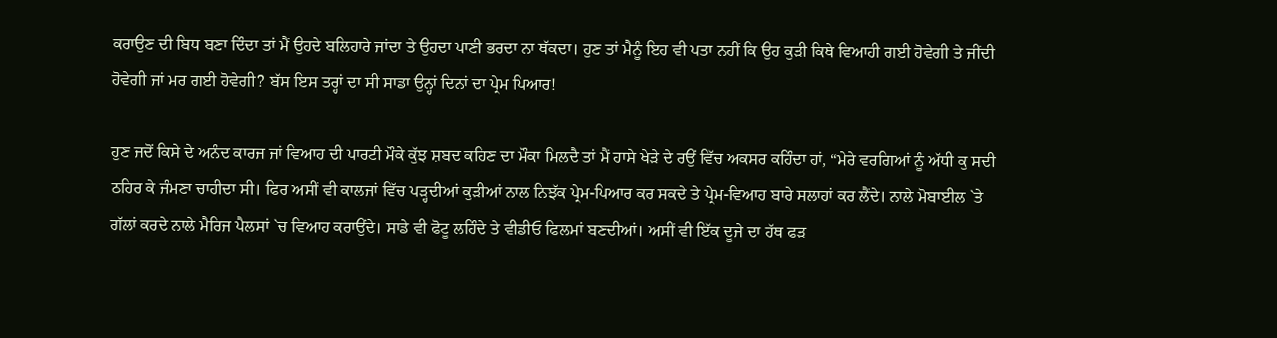ਕਰਾਉਣ ਦੀ ਬਿਧ ਬਣਾ ਦਿੰਦਾ ਤਾਂ ਮੈਂ ਉਹਦੇ ਬਲਿਹਾਰੇ ਜਾਂਦਾ ਤੇ ਉਹਦਾ ਪਾਣੀ ਭਰਦਾ ਨਾ ਥੱਕਦਾ। ਹੁਣ ਤਾਂ ਮੈਨੂੰ ਇਹ ਵੀ ਪਤਾ ਨਹੀਂ ਕਿ ਉਹ ਕੁੜੀ ਕਿਥੇ ਵਿਆਹੀ ਗਈ ਹੋਵੇਗੀ ਤੇ ਜੀਂਦੀ ਹੋਵੇਗੀ ਜਾਂ ਮਰ ਗਈ ਹੋਵੇਗੀ? ਬੱਸ ਇਸ ਤਰ੍ਹਾਂ ਦਾ ਸੀ ਸਾਡਾ ਉਨ੍ਹਾਂ ਦਿਨਾਂ ਦਾ ਪ੍ਰੇਮ ਪਿਆਰ!

ਹੁਣ ਜਦੋਂ ਕਿਸੇ ਦੇ ਅਨੰਦ ਕਾਰਜ ਜਾਂ ਵਿਆਹ ਦੀ ਪਾਰਟੀ ਮੌਕੇ ਕੁੱਝ ਸ਼ਬਦ ਕਹਿਣ ਦਾ ਮੌਕਾ ਮਿਲਦੈ ਤਾਂ ਮੈਂ ਹਾਸੇ ਖੇੜੇ ਦੇ ਰਉਂ ਵਿੱਚ ਅਕਸਰ ਕਹਿੰਦਾ ਹਾਂ, “ਮੇਰੇ ਵਰਗਿਆਂ ਨੂੰ ਅੱਧੀ ਕੁ ਸਦੀ ਠਹਿਰ ਕੇ ਜੰਮਣਾ ਚਾਹੀਦਾ ਸੀ। ਫਿਰ ਅਸੀਂ ਵੀ ਕਾਲਜਾਂ ਵਿੱਚ ਪੜ੍ਹਦੀਆਂ ਕੁੜੀਆਂ ਨਾਲ ਨਿਝੱਕ ਪ੍ਰੇਮ-ਪਿਆਰ ਕਰ ਸਕਦੇ ਤੇ ਪ੍ਰੇਮ-ਵਿਆਹ ਬਾਰੇ ਸਲਾਹਾਂ ਕਰ ਲੈਂਦੇ। ਨਾਲੇ ਮੋਬਾਈਲ `ਤੇ ਗੱਲਾਂ ਕਰਦੇ ਨਾਲੇ ਮੈਰਿਜ ਪੈਲਸਾਂ `ਚ ਵਿਆਹ ਕਰਾਉਂਦੇ। ਸਾਡੇ ਵੀ ਫੋਟੂ ਲਹਿੰਦੇ ਤੇ ਵੀਡੀਓ ਫਿਲਮਾਂ ਬਣਦੀਆਂ। ਅਸੀਂ ਵੀ ਇੱਕ ਦੂਜੇ ਦਾ ਹੱਥ ਫੜ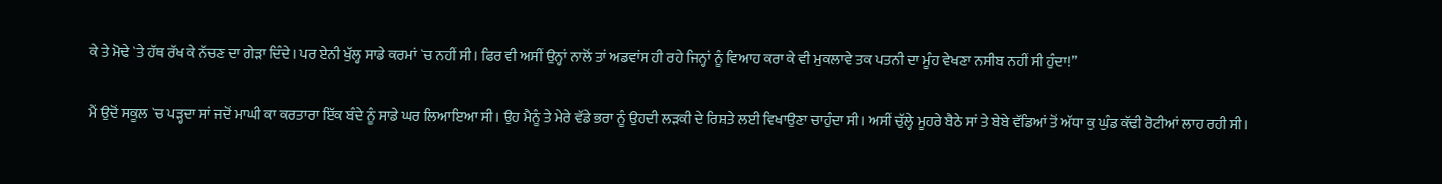ਕੇ ਤੇ ਮੋਢੇ `ਤੇ ਹੱਥ ਰੱਖ ਕੇ ਨੱਚਣ ਦਾ ਗੇੜਾ ਦਿੰਦੇ। ਪਰ ਏਨੀ ਖੁੱਲ੍ਹ ਸਾਡੇ ਕਰਮਾਂ `ਚ ਨਹੀਂ ਸੀ। ਫਿਰ ਵੀ ਅਸੀਂ ਉਨ੍ਹਾਂ ਨਾਲੋਂ ਤਾਂ ਅਡਵਾਂਸ ਹੀ ਰਹੇ ਜਿਨ੍ਹਾਂ ਨੂੰ ਵਿਆਹ ਕਰਾ ਕੇ ਵੀ ਮੁਕਲਾਵੇ ਤਕ ਪਤਨੀ ਦਾ ਮੂੰਹ ਵੇਖਣਾ ਨਸੀਬ ਨਹੀਂ ਸੀ ਹੁੰਦਾ!”

ਮੈਂ ਉਦੋਂ ਸਕੂਲ `ਚ ਪੜ੍ਹਦਾ ਸਾਂ ਜਦੋਂ ਮਾਘੀ ਕਾ ਕਰਤਾਰਾ ਇੱਕ ਬੰਦੇ ਨੂੰ ਸਾਡੇ ਘਰ ਲਿਆਇਆ ਸੀ। ਉਹ ਮੈਨੂੰ ਤੇ ਮੇਰੇ ਵੱਡੇ ਭਰਾ ਨੂੰ ਉਹਦੀ ਲੜਕੀ ਦੇ ਰਿਸ਼ਤੇ ਲਈ ਵਿਖਾਉਣਾ ਚਾਹੁੰਦਾ ਸੀ। ਅਸੀਂ ਚੁੱਲ੍ਹੇ ਮੂਹਰੇ ਬੈਠੇ ਸਾਂ ਤੇ ਬੇਬੇ ਵੱਡਿਆਂ ਤੋਂ ਅੱਧਾ ਕੁ ਘੁੰਡ ਕੱਢੀ ਰੋਟੀਆਂ ਲਾਹ ਰਹੀ ਸੀ।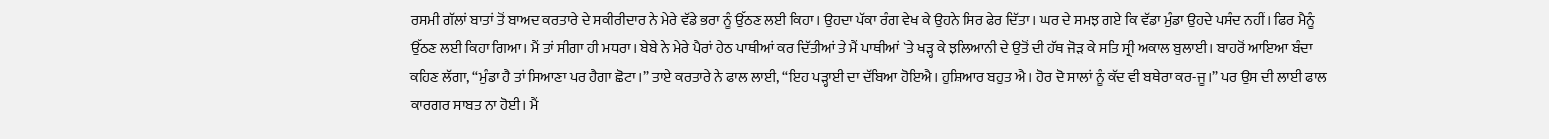ਰਸਮੀ ਗੱਲਾਂ ਬਾਤਾਂ ਤੋਂ ਬਾਅਦ ਕਰਤਾਰੇ ਦੇ ਸਕੀਰੀਦਾਰ ਨੇ ਮੇਰੇ ਵੱਡੇ ਭਰਾ ਨੂੰ ਉੱਠਣ ਲਈ ਕਿਹਾ। ਉਹਦਾ ਪੱਕਾ ਰੰਗ ਵੇਖ ਕੇ ਉਹਨੇ ਸਿਰ ਫੇਰ ਦਿੱਤਾ। ਘਰ ਦੇ ਸਮਝ ਗਏ ਕਿ ਵੱਡਾ ਮੁੰਡਾ ਉਹਦੇ ਪਸੰਦ ਨਹੀਂ। ਫਿਰ ਮੈਨੂੰ ਉੱਠਣ ਲਈ ਕਿਹਾ ਗਿਆ। ਮੈਂ ਤਾਂ ਸੀਗਾ ਹੀ ਮਧਰਾ। ਬੇਬੇ ਨੇ ਮੇਰੇ ਪੈਰਾਂ ਹੇਠ ਪਾਥੀਆਂ ਕਰ ਦਿੱਤੀਆਂ ਤੇ ਮੈਂ ਪਾਥੀਆਂ `ਤੇ ਖੜ੍ਹ ਕੇ ਝਲਿਆਨੀ ਦੇ ਉਤੋਂ ਦੀ ਹੱਥ ਜੋੜ ਕੇ ਸਤਿ ਸ੍ਰੀ ਅਕਾਲ ਬੁਲਾਈ। ਬਾਹਰੋਂ ਆਇਆ ਬੰਦਾ ਕਹਿਣ ਲੱਗਾ, “ਮੁੰਡਾ ਹੈ ਤਾਂ ਸਿਆਣਾ ਪਰ ਹੈਗਾ ਛੋਟਾ।” ਤਾਏ ਕਰਤਾਰੇ ਨੇ ਫਾਲ ਲਾਈ, “ਇਹ ਪੜ੍ਹਾਈ ਦਾ ਦੱਬਿਆ ਹੋਇਐ। ਹੁਸ਼ਿਆਰ ਬਹੁਤ ਐ। ਹੋਰ ਦੋ ਸਾਲਾਂ ਨੂੰ ਕੱਦ ਵੀ ਬਥੇਰਾ ਕਰ-ਜੂ।” ਪਰ ਉਸ ਦੀ ਲਾਈ ਫਾਲ ਕਾਰਗਰ ਸਾਬਤ ਨਾ ਹੋਈ। ਮੈਂ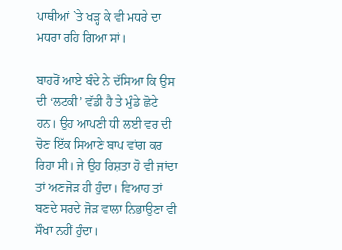ਪਾਥੀਆਂ `ਤੇ ਖੜ੍ਹ ਕੇ ਵੀ ਮਧਰੇ ਦਾ ਮਧਰਾ ਰਹਿ ਗਿਆ ਸਾਂ।

ਬਾਹਰੋਂ ਆਏ ਬੰਦੇ ਨੇ ਦੱਸਿਆ ਕਿ ਉਸ ਦੀ ‘ਲਟਕੀ’ ਵੱਡੀ ਹੈ ਤੇ ਮੁੰਡੇ ਛੋਟੇ ਹਨ। ਉਹ ਆਪਣੀ ਧੀ ਲਈ ਵਰ ਦੀ ਚੋਣ ਇੱਕ ਸਿਆਣੇ ਬਾਪ ਵਾਂਗ ਕਰ ਰਿਹਾ ਸੀ। ਜੇ ਉਹ ਰਿਸ਼ਤਾ ਹੋ ਵੀ ਜਾਂਦਾ ਤਾਂ ਅਣਜੋੜ ਹੀ ਹੁੰਦਾ। ਵਿਆਹ ਤਾਂ ਬਣਦੇ ਸਰਦੇ ਜੋੜ ਵਾਲਾ ਨਿਭਾਉਣਾ ਵੀ ਸੌਖਾ ਨਹੀਂ ਹੁੰਦਾ।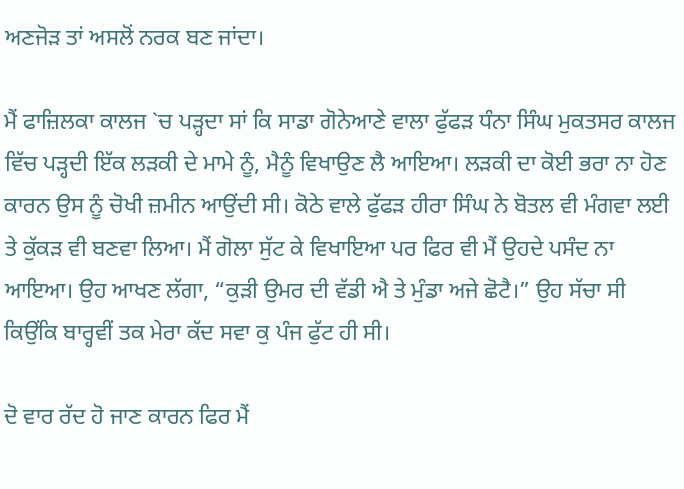ਅਣਜੋੜ ਤਾਂ ਅਸਲੋਂ ਨਰਕ ਬਣ ਜਾਂਦਾ।

ਮੈਂ ਫਾਜ਼ਿਲਕਾ ਕਾਲਜ `ਚ ਪੜ੍ਹਦਾ ਸਾਂ ਕਿ ਸਾਡਾ ਗੋਨੇਆਣੇ ਵਾਲਾ ਫੁੱਫੜ ਧੰਨਾ ਸਿੰਘ ਮੁਕਤਸਰ ਕਾਲਜ ਵਿੱਚ ਪੜ੍ਹਦੀ ਇੱਕ ਲੜਕੀ ਦੇ ਮਾਮੇ ਨੂੰ, ਮੈਨੂੰ ਵਿਖਾਉਣ ਲੈ ਆਇਆ। ਲੜਕੀ ਦਾ ਕੋਈ ਭਰਾ ਨਾ ਹੋਣ ਕਾਰਨ ਉਸ ਨੂੰ ਚੋਖੀ ਜ਼ਮੀਨ ਆਉਂਦੀ ਸੀ। ਕੋਠੇ ਵਾਲੇ ਫੁੱਫੜ ਹੀਰਾ ਸਿੰਘ ਨੇ ਬੋਤਲ ਵੀ ਮੰਗਵਾ ਲਈ ਤੇ ਕੁੱਕੜ ਵੀ ਬਣਵਾ ਲਿਆ। ਮੈਂ ਗੋਲਾ ਸੁੱਟ ਕੇ ਵਿਖਾਇਆ ਪਰ ਫਿਰ ਵੀ ਮੈਂ ਉਹਦੇ ਪਸੰਦ ਨਾ ਆਇਆ। ਉਹ ਆਖਣ ਲੱਗਾ, “ਕੁੜੀ ਉਮਰ ਦੀ ਵੱਡੀ ਐ ਤੇ ਮੁੰਡਾ ਅਜੇ ਛੋਟੈ।” ਉਹ ਸੱਚਾ ਸੀ ਕਿਉਂਕਿ ਬਾਰ੍ਹਵੀਂ ਤਕ ਮੇਰਾ ਕੱਦ ਸਵਾ ਕੁ ਪੰਜ ਫੁੱਟ ਹੀ ਸੀ।

ਦੋ ਵਾਰ ਰੱਦ ਹੋ ਜਾਣ ਕਾਰਨ ਫਿਰ ਮੈਂ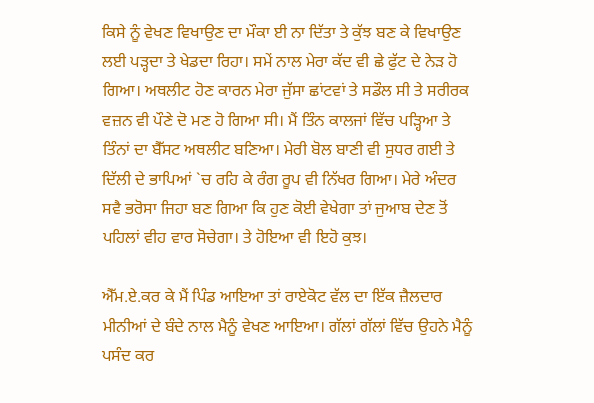ਕਿਸੇ ਨੂੰ ਵੇਖਣ ਵਿਖਾਉਣ ਦਾ ਮੌਕਾ ਈ ਨਾ ਦਿੱਤਾ ਤੇ ਕੁੱਝ ਬਣ ਕੇ ਵਿਖਾਉਣ ਲਈ ਪੜ੍ਹਦਾ ਤੇ ਖੇਡਦਾ ਰਿਹਾ। ਸਮੇਂ ਨਾਲ ਮੇਰਾ ਕੱਦ ਵੀ ਛੇ ਫੁੱਟ ਦੇ ਨੇੜ ਹੋ ਗਿਆ। ਅਥਲੀਟ ਹੋਣ ਕਾਰਨ ਮੇਰਾ ਜੁੱਸਾ ਛਾਂਟਵਾਂ ਤੇ ਸਡੌਲ ਸੀ ਤੇ ਸਰੀਰਕ ਵਜ਼ਨ ਵੀ ਪੌਣੇ ਦੋ ਮਣ ਹੋ ਗਿਆ ਸੀ। ਮੈਂ ਤਿੰਨ ਕਾਲਜਾਂ ਵਿੱਚ ਪੜ੍ਹਿਆ ਤੇ ਤਿੰਨਾਂ ਦਾ ਬੈੱਸਟ ਅਥਲੀਟ ਬਣਿਆ। ਮੇਰੀ ਬੋਲ ਬਾਣੀ ਵੀ ਸੁਧਰ ਗਈ ਤੇ ਦਿੱਲੀ ਦੇ ਭਾਪਿਆਂ `ਚ ਰਹਿ ਕੇ ਰੰਗ ਰੂਪ ਵੀ ਨਿੱਖਰ ਗਿਆ। ਮੇਰੇ ਅੰਦਰ ਸਵੈ ਭਰੋਸਾ ਜਿਹਾ ਬਣ ਗਿਆ ਕਿ ਹੁਣ ਕੋਈ ਵੇਖੇਗਾ ਤਾਂ ਜੁਆਬ ਦੇਣ ਤੋਂ ਪਹਿਲਾਂ ਵੀਹ ਵਾਰ ਸੋਚੇਗਾ। ਤੇ ਹੋਇਆ ਵੀ ਇਹੋ ਕੁਝ।

ਐੱਮ.ਏ.ਕਰ ਕੇ ਮੈਂ ਪਿੰਡ ਆਇਆ ਤਾਂ ਰਾਏਕੋਟ ਵੱਲ ਦਾ ਇੱਕ ਜ਼ੈਲਦਾਰ ਮੀਨੀਆਂ ਦੇ ਬੰਦੇ ਨਾਲ ਮੈਨੂੰ ਵੇਖਣ ਆਇਆ। ਗੱਲਾਂ ਗੱਲਾਂ ਵਿੱਚ ਉਹਨੇ ਮੈਨੂੰ ਪਸੰਦ ਕਰ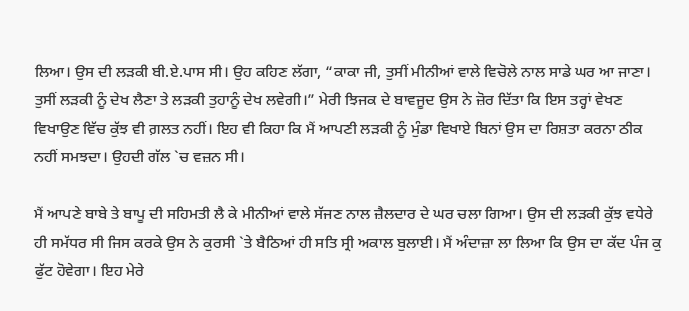ਲਿਆ। ਉਸ ਦੀ ਲੜਕੀ ਬੀ.ਏ.ਪਾਸ ਸੀ। ਉਹ ਕਹਿਣ ਲੱਗਾ, “ਕਾਕਾ ਜੀ, ਤੁਸੀਂ ਮੀਨੀਆਂ ਵਾਲੇ ਵਿਚੋਲੇ ਨਾਲ ਸਾਡੇ ਘਰ ਆ ਜਾਣਾ। ਤੁਸੀਂ ਲੜਕੀ ਨੂੰ ਦੇਖ ਲੈਣਾ ਤੇ ਲੜਕੀ ਤੁਹਾਨੂੰ ਦੇਖ ਲਵੇਗੀ।” ਮੇਰੀ ਝਿਜਕ ਦੇ ਬਾਵਜੂਦ ਉਸ ਨੇ ਜ਼ੋਰ ਦਿੱਤਾ ਕਿ ਇਸ ਤਰ੍ਹਾਂ ਵੇਖਣ ਵਿਖਾਉਣ ਵਿੱਚ ਕੁੱਝ ਵੀ ਗ਼ਲਤ ਨਹੀਂ। ਇਹ ਵੀ ਕਿਹਾ ਕਿ ਮੈਂ ਆਪਣੀ ਲੜਕੀ ਨੂੰ ਮੁੰਡਾ ਵਿਖਾਏ ਬਿਨਾਂ ਉਸ ਦਾ ਰਿਸ਼ਤਾ ਕਰਨਾ ਠੀਕ ਨਹੀਂ ਸਮਝਦਾ। ਉਹਦੀ ਗੱਲ `ਚ ਵਜ਼ਨ ਸੀ।

ਮੈਂ ਆਪਣੇ ਬਾਬੇ ਤੇ ਬਾਪੂ ਦੀ ਸਹਿਮਤੀ ਲੈ ਕੇ ਮੀਨੀਆਂ ਵਾਲੇ ਸੱਜਣ ਨਾਲ ਜ਼ੈਲਦਾਰ ਦੇ ਘਰ ਚਲਾ ਗਿਆ। ਉਸ ਦੀ ਲੜਕੀ ਕੁੱਝ ਵਧੇਰੇ ਹੀ ਸਮੱਧਰ ਸੀ ਜਿਸ ਕਰਕੇ ਉਸ ਨੇ ਕੁਰਸੀ `ਤੇ ਬੈਠਿਆਂ ਹੀ ਸਤਿ ਸ੍ਰੀ ਅਕਾਲ ਬੁਲਾਈ। ਮੈਂ ਅੰਦਾਜ਼ਾ ਲਾ ਲਿਆ ਕਿ ਉਸ ਦਾ ਕੱਦ ਪੰਜ ਕੁ ਫੁੱਟ ਹੋਵੇਗਾ। ਇਹ ਮੇਰੇ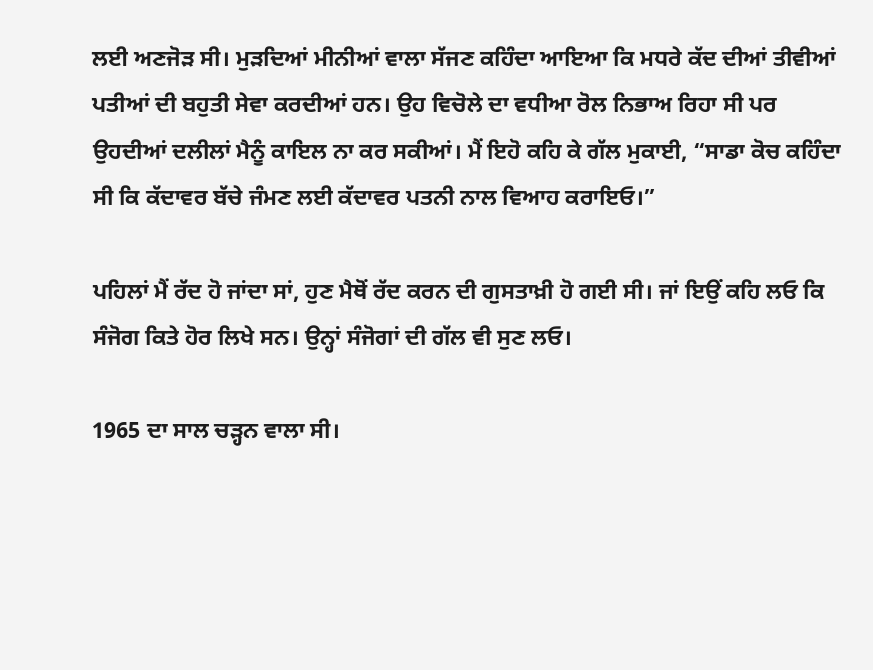ਲਈ ਅਣਜੋੜ ਸੀ। ਮੁੜਦਿਆਂ ਮੀਨੀਆਂ ਵਾਲਾ ਸੱਜਣ ਕਹਿੰਦਾ ਆਇਆ ਕਿ ਮਧਰੇ ਕੱਦ ਦੀਆਂ ਤੀਵੀਆਂ ਪਤੀਆਂ ਦੀ ਬਹੁਤੀ ਸੇਵਾ ਕਰਦੀਆਂ ਹਨ। ਉਹ ਵਿਚੋਲੇ ਦਾ ਵਧੀਆ ਰੋਲ ਨਿਭਾਅ ਰਿਹਾ ਸੀ ਪਰ ਉਹਦੀਆਂ ਦਲੀਲਾਂ ਮੈਨੂੰ ਕਾਇਲ ਨਾ ਕਰ ਸਕੀਆਂ। ਮੈਂ ਇਹੋ ਕਹਿ ਕੇ ਗੱਲ ਮੁਕਾਈ, “ਸਾਡਾ ਕੋਚ ਕਹਿੰਦਾ ਸੀ ਕਿ ਕੱਦਾਵਰ ਬੱਚੇ ਜੰਮਣ ਲਈ ਕੱਦਾਵਰ ਪਤਨੀ ਨਾਲ ਵਿਆਹ ਕਰਾਇਓ।”

ਪਹਿਲਾਂ ਮੈਂ ਰੱਦ ਹੋ ਜਾਂਦਾ ਸਾਂ, ਹੁਣ ਮੈਥੋਂ ਰੱਦ ਕਰਨ ਦੀ ਗੁਸਤਾਖ਼ੀ ਹੋ ਗਈ ਸੀ। ਜਾਂ ਇਉਂ ਕਹਿ ਲਓ ਕਿ ਸੰਜੋਗ ਕਿਤੇ ਹੋਰ ਲਿਖੇ ਸਨ। ਉਨ੍ਹਾਂ ਸੰਜੋਗਾਂ ਦੀ ਗੱਲ ਵੀ ਸੁਣ ਲਓ।

1965 ਦਾ ਸਾਲ ਚੜ੍ਹਨ ਵਾਲਾ ਸੀ।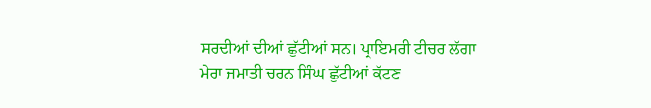ਸਰਦੀਆਂ ਦੀਆਂ ਛੁੱਟੀਆਂ ਸਨ। ਪ੍ਰਾਇਮਰੀ ਟੀਚਰ ਲੱਗਾ ਮੇਰਾ ਜਮਾਤੀ ਚਰਨ ਸਿੰਘ ਛੁੱਟੀਆਂ ਕੱਟਣ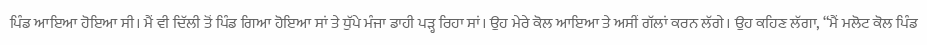ਪਿੰਡ ਆਇਆ ਹੋਇਆ ਸੀ। ਮੈਂ ਵੀ ਦਿੱਲੀ ਤੋਂ ਪਿੰਡ ਗਿਆ ਹੋਇਆ ਸਾਂ ਤੇ ਧੁੱਪੇ ਮੰਜਾ ਡਾਹੀ ਪੜ੍ਹ ਰਿਹਾ ਸਾਂ। ਉਹ ਮੇਰੇ ਕੋਲ ਆਇਆ ਤੇ ਅਸੀਂ ਗੱਲਾਂ ਕਰਨ ਲੱਗੇ। ਉਹ ਕਹਿਣ ਲੱਗਾ, “ਮੈਂ ਮਲੋਟ ਕੋਲ ਪਿੰਡ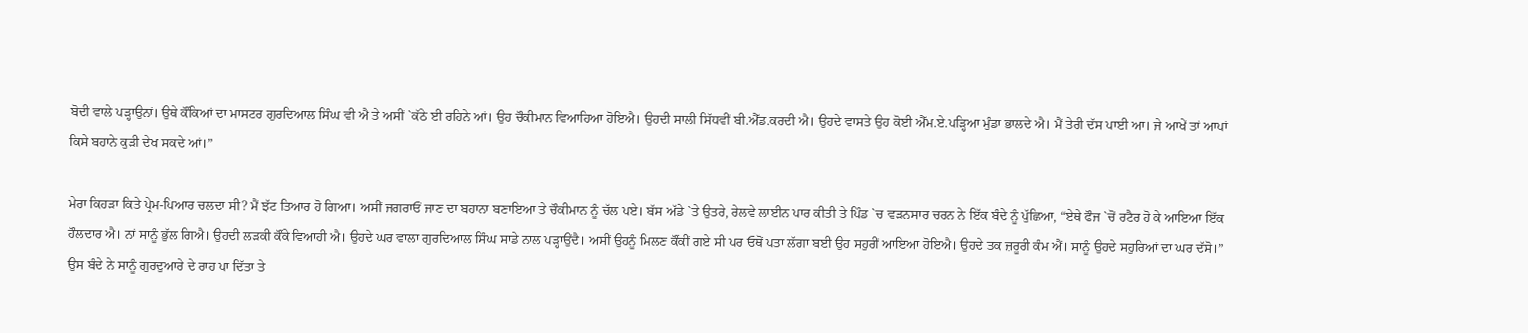ਬੋਦੀ ਵਾਲੇ ਪੜ੍ਹਾਉਨਾਂ। ਉਥੇ ਕੌਂਕਿਆਂ ਦਾ ਮਾਸਟਰ ਗੁਰਦਿਆਲ ਸਿੰਘ ਵੀ ਐ ਤੇ ਅਸੀਂ `ਕੱਠੇ ਈ ਰਹਿਨੇ ਆਂ। ਉਹ ਚੌਕੀਮਾਨ ਵਿਆਹਿਆ ਹੋਇਐ। ਉਹਦੀ ਸਾਲੀ ਸਿੱਧਵੀਂ ਬੀ.ਐੱਡ.ਕਰਦੀ ਐ। ਉਹਦੇ ਵਾਸਤੇ ਉਹ ਕੋਈ ਐੱਮ.ਏ.ਪੜ੍ਹਿਆ ਮੁੰਡਾ ਭਾਲਦੇ ਐ। ਮੈਂ ਤੇਰੀ ਦੱਸ ਪਾਈ ਆ। ਜੇ ਆਖੇਂ ਤਾਂ ਆਪਾਂ ਕਿਸੇ ਬਹਾਨੇ ਕੁੜੀ ਦੇਖ ਸਕਦੇ ਆਂ।”

ਮੇਰਾ ਕਿਹੜਾ ਕਿਤੇ ਪ੍ਰੇਮ-ਪਿਆਰ ਚਲਦਾ ਸੀ? ਮੈਂ ਝੱਟ ਤਿਆਰ ਹੋ ਗਿਆ। ਅਸੀਂ ਜਗਰਾਓਂ ਜਾਣ ਦਾ ਬਹਾਨਾ ਬਣਾਇਆ ਤੇ ਚੌਕੀਮਾਨ ਨੂੰ ਚੱਲ ਪਏ। ਬੱਸ ਅੱਡੇ `ਤੇ ਉਤਰੇ, ਰੇਲਵੇ ਲਾਈਨ ਪਾਰ ਕੀਤੀ ਤੇ ਪਿੰਡ `ਚ ਵੜਨਸਾਰ ਚਰਨ ਨੇ ਇੱਕ ਬੰਦੇ ਨੂੰ ਪੁੱਛਿਆ, “ਏਥੇ ਫੌਜ `ਚੋਂ ਰਟੈਰ ਹੋ ਕੇ ਆਇਆ ਇੱਕ ਹੌਲਦਾਰ ਐ। ਨਾਂ ਸਾਨੂੰ ਭੁੱਲ ਗਿਐ। ਉਹਦੀ ਲੜਕੀ ਕੌਂਕੇ ਵਿਆਹੀ ਐ। ਉਹਦੇ ਘਰ ਵਾਲਾ ਗੁਰਦਿਆਲ ਸਿੰਘ ਸਾਡੇ ਨਾਲ ਪੜ੍ਹਾਉਂਦੈ। ਅਸੀਂ ਉਹਨੂੰ ਮਿਲਣ ਕੌਂਕੀਂ ਗਏ ਸੀ ਪਰ ਓਥੋਂ ਪਤਾ ਲੱਗਾ ਬਈ ਉਹ ਸਹੁਰੀਂ ਆਇਆ ਹੋਇਐ। ਉਹਦੇ ਤਕ ਜ਼ਰੂਰੀ ਕੰਮ ਐਂ। ਸਾਨੂੰ ਉਹਦੇ ਸਹੁਰਿਆਂ ਦਾ ਘਰ ਦੱਸੋ।” ਉਸ ਬੰਦੇ ਨੇ ਸਾਨੂੰ ਗੁਰਦੁਆਰੇ ਦੇ ਰਾਹ ਪਾ ਦਿੱਤਾ ਤੇ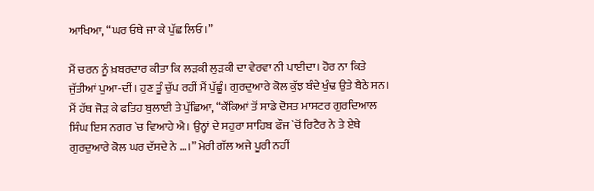ਆਖਿਆ, “ਘਰ ਓਥੇ ਜਾ ਕੇ ਪੁੱਛ ਲਿਓ।”

ਮੈਂ ਚਰਨ ਨੂੰ ਖ਼ਬਰਦਾਰ ਕੀਤਾ ਕਿ ਲੜਕੀ ਲੁੜਕੀ ਦਾ ਵੇਰਵਾ ਨੀ ਪਾਈਦਾ। ਹੋਰ ਨਾ ਕਿਤੇ ਜੁੱਤੀਆਂ ਪੁਆ-ਦੀਂ। ਹੁਣ ਤੂੰ ਚੁੱਪ ਰਹੀਂ ਮੈਂ ਪੁੱਛੂੰ। ਗੁਰਦੁਆਰੇ ਕੋਲ ਕੁੱਝ ਬੰਦੇ ਖੁੰਢ ਉਤੇ ਬੈਠੇ ਸਨ। ਮੈਂ ਹੱਥ ਜੋੜ ਕੇ ਫਤਿਹ ਬੁਲਾਈ ਤੇ ਪੁੱਛਿਆ, “ਕੌਂਕਿਆਂ ਤੋਂ ਸਾਡੇ ਦੋਸਤ ਮਾਸਟਰ ਗੁਰਦਿਆਲ ਸਿੰਘ ਇਸ ਨਗਰ `ਚ ਵਿਆਹੇ ਐ। ਉਨ੍ਹਾਂ ਦੇ ਸਹੁਰਾ ਸਾਹਿਬ ਫੌਜ `ਚੋਂ ਰਿਟੈਰ ਨੇ ਤੇ ਏਥੇ ਗੁਰਦੁਆਰੇ ਕੋਲ ਘਰ ਦੱਸਦੇ ਨੇ …।” ਮੇਰੀ ਗੱਲ ਅਜੇ ਪੂਰੀ ਨਹੀਂ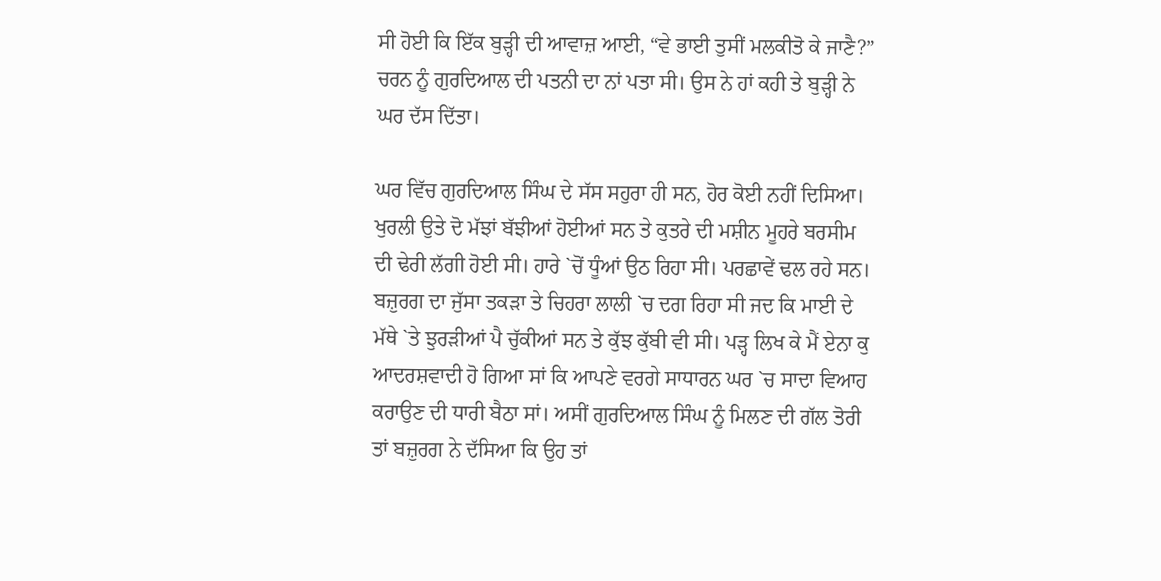ਸੀ ਹੋਈ ਕਿ ਇੱਕ ਬੁੜ੍ਹੀ ਦੀ ਆਵਾਜ਼ ਆਈ, “ਵੇ ਭਾਈ ਤੁਸੀਂ ਮਲਕੀਤੋ ਕੇ ਜਾਣੈ?” ਚਰਨ ਨੂੰ ਗੁਰਦਿਆਲ ਦੀ ਪਤਨੀ ਦਾ ਨਾਂ ਪਤਾ ਸੀ। ਉਸ ਨੇ ਹਾਂ ਕਹੀ ਤੇ ਬੁੜ੍ਹੀ ਨੇ ਘਰ ਦੱਸ ਦਿੱਤਾ।

ਘਰ ਵਿੱਚ ਗੁਰਦਿਆਲ ਸਿੰਘ ਦੇ ਸੱਸ ਸਹੁਰਾ ਹੀ ਸਨ, ਹੋਰ ਕੋਈ ਨਹੀਂ ਦਿਸਿਆ। ਖੁਰਲੀ ਉਤੇ ਦੋ ਮੱਝਾਂ ਬੱਝੀਆਂ ਹੋਈਆਂ ਸਨ ਤੇ ਕੁਤਰੇ ਦੀ ਮਸ਼ੀਨ ਮੂਹਰੇ ਬਰਸੀਮ ਦੀ ਢੇਰੀ ਲੱਗੀ ਹੋਈ ਸੀ। ਹਾਰੇ `ਚੋਂ ਧੂੰਆਂ ਉਠ ਰਿਹਾ ਸੀ। ਪਰਛਾਵੇਂ ਢਲ ਰਹੇ ਸਨ। ਬਜ਼ੁਰਗ ਦਾ ਜੁੱਸਾ ਤਕੜਾ ਤੇ ਚਿਹਰਾ ਲਾਲੀ `ਚ ਦਗ ਰਿਹਾ ਸੀ ਜਦ ਕਿ ਮਾਈ ਦੇ ਮੱਥੇ `ਤੇ ਝੁਰੜੀਆਂ ਪੈ ਚੁੱਕੀਆਂ ਸਨ ਤੇ ਕੁੱਝ ਕੁੱਬੀ ਵੀ ਸੀ। ਪੜ੍ਹ ਲਿਖ ਕੇ ਮੈਂ ਏਨਾ ਕੁ ਆਦਰਸ਼ਵਾਦੀ ਹੋ ਗਿਆ ਸਾਂ ਕਿ ਆਪਣੇ ਵਰਗੇ ਸਾਧਾਰਨ ਘਰ `ਚ ਸਾਦਾ ਵਿਆਹ ਕਰਾਉਣ ਦੀ ਧਾਰੀ ਬੈਠਾ ਸਾਂ। ਅਸੀਂ ਗੁਰਦਿਆਲ ਸਿੰਘ ਨੂੰ ਮਿਲਣ ਦੀ ਗੱਲ ਤੋਰੀ ਤਾਂ ਬਜ਼ੁਰਗ ਨੇ ਦੱਸਿਆ ਕਿ ਉਹ ਤਾਂ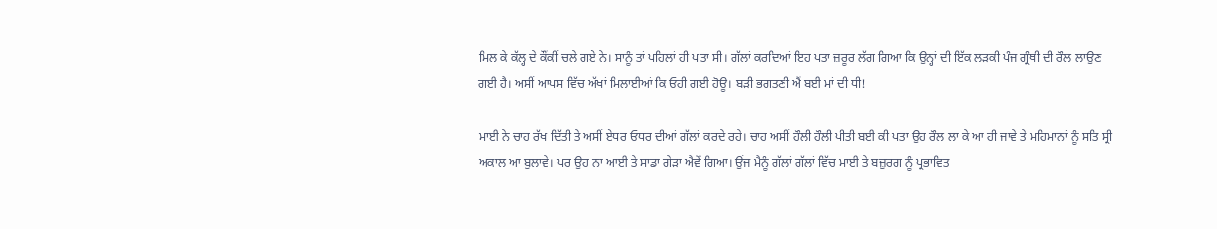ਮਿਲ ਕੇ ਕੱਲ੍ਹ ਦੇ ਕੌਂਕੀਂ ਚਲੇ ਗਏ ਨੇ। ਸਾਨੂੰ ਤਾਂ ਪਹਿਲਾਂ ਹੀ ਪਤਾ ਸੀ। ਗੱਲਾਂ ਕਰਦਿਆਂ ਇਹ ਪਤਾ ਜ਼ਰੂਰ ਲੱਗ ਗਿਆ ਕਿ ਉਨ੍ਹਾਂ ਦੀ ਇੱਕ ਲੜਕੀ ਪੰਜ ਗ੍ਰੰਥੀ ਦੀ ਰੌਲ ਲਾਉਣ ਗਈ ਹੈ। ਅਸੀਂ ਆਪਸ ਵਿੱਚ ਅੱਖਾਂ ਮਿਲਾਈਆਂ ਕਿ ਓਹੀ ਗਈ ਹੋਊ। ਬੜੀ ਭਗਤਣੀ ਐਂ ਬਈ ਮਾਂ ਦੀ ਧੀ!

ਮਾਈ ਨੇ ਚਾਹ ਰੱਖ ਦਿੱਤੀ ਤੇ ਅਸੀਂ ਏਧਰ ਓਧਰ ਦੀਆਂ ਗੱਲਾਂ ਕਰਦੇ ਰਹੇ। ਚਾਹ ਅਸੀਂ ਹੌਲੀ ਹੌਲੀ ਪੀਤੀ ਬਈ ਕੀ ਪਤਾ ਉਹ ਰੌਲ ਲਾ ਕੇ ਆ ਹੀ ਜਾਵੇ ਤੇ ਮਹਿਮਾਨਾਂ ਨੂੰ ਸਤਿ ਸ੍ਰੀ ਅਕਾਲ ਆ ਬੁਲਾਵੇ। ਪਰ ਉਹ ਨਾ ਆਈ ਤੇ ਸਾਡਾ ਗੇੜਾ ਐਵੇਂ ਗਿਆ। ਉਂਜ ਮੈਨੂੰ ਗੱਲਾਂ ਗੱਲਾਂ ਵਿੱਚ ਮਾਈ ਤੇ ਬਜ਼ੁਰਗ ਨੂੰ ਪ੍ਰਭਾਵਿਤ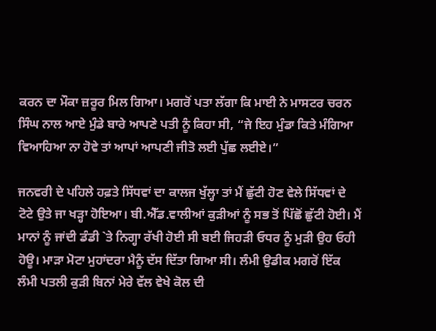ਕਰਨ ਦਾ ਮੌਕਾ ਜ਼ਰੂਰ ਮਿਲ ਗਿਆ। ਮਗਰੋਂ ਪਤਾ ਲੱਗਾ ਕਿ ਮਾਈ ਨੇ ਮਾਸਟਰ ਚਰਨ ਸਿੰਘ ਨਾਲ ਆਏ ਮੁੰਡੇ ਬਾਰੇ ਆਪਣੇ ਪਤੀ ਨੂੰ ਕਿਹਾ ਸੀ, “ਜੇ ਇਹ ਮੁੰਡਾ ਕਿਤੇ ਮੰਗਿਆ ਵਿਆਹਿਆ ਨਾ ਹੋਵੇ ਤਾਂ ਆਪਾਂ ਆਪਣੀ ਜੀਤੋ ਲਈ ਪੁੱਛ ਲਈਏ।”

ਜਨਵਰੀ ਦੇ ਪਹਿਲੇ ਹਫ਼ਤੇ ਸਿੱਧਵਾਂ ਦਾ ਕਾਲਜ ਖੁੱਲ੍ਹਾ ਤਾਂ ਮੈਂ ਛੁੱਟੀ ਹੋਣ ਵੇਲੇ ਸਿੱਧਵਾਂ ਦੇ ਟੋਟੇ ਉਤੇ ਜਾ ਖੜ੍ਹਾ ਹੋਇਆ। ਬੀ.ਐੱਡ.ਵਾਲੀਆਂ ਕੁੜੀਆਂ ਨੂੰ ਸਭ ਤੋਂ ਪਿੱਛੋਂ ਛੁੱਟੀ ਹੋਈ। ਮੈਂ ਮਾਨਾਂ ਨੂੰ ਜਾਂਦੀ ਡੰਡੀ `ਤੇ ਨਿਗ੍ਹਾ ਰੱਖੀ ਹੋਈ ਸੀ ਬਈ ਜਿਹੜੀ ਓਧਰ ਨੂੰ ਮੁੜੀ ਉਹ ਓਹੀ ਹੋਊ। ਮਾੜਾ ਮੋਟਾ ਮੁਹਾਂਦਰਾ ਮੈਨੂੰ ਦੱਸ ਦਿੱਤਾ ਗਿਆ ਸੀ। ਲੰਮੀ ਉਡੀਕ ਮਗਰੋਂ ਇੱਕ ਲੰਮੀ ਪਤਲੀ ਕੁੜੀ ਬਿਨਾਂ ਮੇਰੇ ਵੱਲ ਵੇਖੇ ਕੋਲ ਦੀ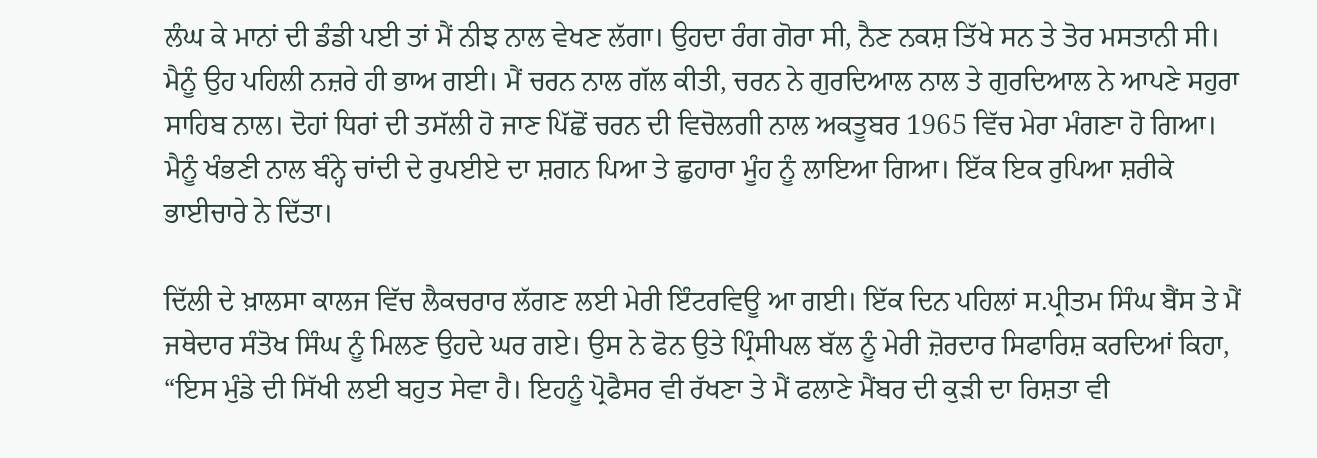ਲੰਘ ਕੇ ਮਾਨਾਂ ਦੀ ਡੰਡੀ ਪਈ ਤਾਂ ਮੈਂ ਨੀਝ ਨਾਲ ਵੇਖਣ ਲੱਗਾ। ਉਹਦਾ ਰੰਗ ਗੋਰਾ ਸੀ, ਨੈਣ ਨਕਸ਼ ਤਿੱਖੇ ਸਨ ਤੇ ਤੋਰ ਮਸਤਾਨੀ ਸੀ। ਮੈਨੂੰ ਉਹ ਪਹਿਲੀ ਨਜ਼ਰੇ ਹੀ ਭਾਅ ਗਈ। ਮੈਂ ਚਰਨ ਨਾਲ ਗੱਲ ਕੀਤੀ, ਚਰਨ ਨੇ ਗੁਰਦਿਆਲ ਨਾਲ ਤੇ ਗੁਰਦਿਆਲ ਨੇ ਆਪਣੇ ਸਹੁਰਾ ਸਾਹਿਬ ਨਾਲ। ਦੋਹਾਂ ਧਿਰਾਂ ਦੀ ਤਸੱਲੀ ਹੋ ਜਾਣ ਪਿੱਛੋਂ ਚਰਨ ਦੀ ਵਿਚੋਲਗੀ ਨਾਲ ਅਕਤੂਬਰ 1965 ਵਿੱਚ ਮੇਰਾ ਮੰਗਣਾ ਹੋ ਗਿਆ। ਮੈਨੂੰ ਖੰਭਣੀ ਨਾਲ ਬੰਨ੍ਹੇ ਚਾਂਦੀ ਦੇ ਰੁਪਈਏ ਦਾ ਸ਼ਗਨ ਪਿਆ ਤੇ ਛੁਹਾਰਾ ਮੂੰਹ ਨੂੰ ਲਾਇਆ ਗਿਆ। ਇੱਕ ਇਕ ਰੁਪਿਆ ਸ਼ਰੀਕੇ ਭਾਈਚਾਰੇ ਨੇ ਦਿੱਤਾ।

ਦਿੱਲੀ ਦੇ ਖ਼ਾਲਸਾ ਕਾਲਜ ਵਿੱਚ ਲੈਕਚਰਾਰ ਲੱਗਣ ਲਈ ਮੇਰੀ ਇੰਟਰਵਿਊ ਆ ਗਈ। ਇੱਕ ਦਿਨ ਪਹਿਲਾਂ ਸ.ਪ੍ਰੀਤਮ ਸਿੰਘ ਬੈਂਸ ਤੇ ਮੈਂ ਜਥੇਦਾਰ ਸੰਤੋਖ ਸਿੰਘ ਨੂੰ ਮਿਲਣ ਉਹਦੇ ਘਰ ਗਏ। ਉਸ ਨੇ ਫੋਨ ਉਤੇ ਪ੍ਰਿੰਸੀਪਲ ਬੱਲ ਨੂੰ ਮੇਰੀ ਜ਼ੋਰਦਾਰ ਸਿਫਾਰਿਸ਼ ਕਰਦਿਆਂ ਕਿਹਾ, “ਇਸ ਮੁੰਡੇ ਦੀ ਸਿੱਖੀ ਲਈ ਬਹੁਤ ਸੇਵਾ ਹੈ। ਇਹਨੂੰ ਪ੍ਰੋਫੈਸਰ ਵੀ ਰੱਖਣਾ ਤੇ ਮੈਂ ਫਲਾਣੇ ਮੈਂਬਰ ਦੀ ਕੁੜੀ ਦਾ ਰਿਸ਼ਤਾ ਵੀ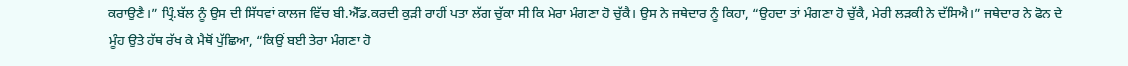ਕਰਾਉਣੈ।” ਪ੍ਰਿੰ.ਬੱਲ ਨੂੰ ਉਸ ਦੀ ਸਿੱਧਵਾਂ ਕਾਲਜ ਵਿੱਚ ਬੀ.ਐੱਡ.ਕਰਦੀ ਕੁੜੀ ਰਾਹੀਂ ਪਤਾ ਲੱਗ ਚੁੱਕਾ ਸੀ ਕਿ ਮੇਰਾ ਮੰਗਣਾ ਹੋ ਚੁੱਕੈ। ਉਸ ਨੇ ਜਥੇਦਾਰ ਨੂੰ ਕਿਹਾ, “ਉਹਦਾ ਤਾਂ ਮੰਗਣਾ ਹੋ ਚੁੱਕੈ, ਮੇਰੀ ਲੜਕੀ ਨੇ ਦੱਸਿਐ।” ਜਥੇਦਾਰ ਨੇ ਫੋਨ ਦੇ ਮੂੰਹ ਉਤੇ ਹੱਥ ਰੱਖ ਕੇ ਮੈਥੋਂ ਪੁੱਛਿਆ, “ਕਿਉਂ ਬਈ ਤੇਰਾ ਮੰਗਣਾ ਹੋ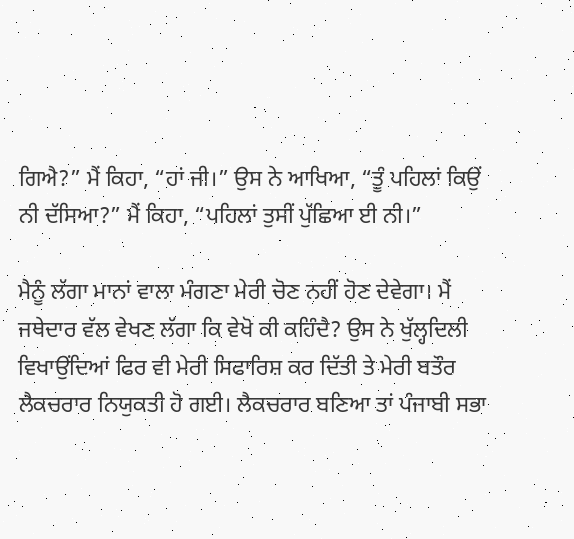ਗਿਐ?” ਮੈਂ ਕਿਹਾ, “ਹਾਂ ਜੀ।” ਉਸ ਨੇ ਆਖਿਆ, “ਤੂੰ ਪਹਿਲਾਂ ਕਿਉਂ ਨੀ ਦੱਸਿਆ?” ਮੈਂ ਕਿਹਾ, “ਪਹਿਲਾਂ ਤੁਸੀਂ ਪੁੱਛਿਆ ਈ ਨੀ।”

ਮੈਨੂੰ ਲੱਗਾ ਮਾਨਾਂ ਵਾਲਾ ਮੰਗਣਾ ਮੇਰੀ ਚੋਣ ਨਹੀਂ ਹੋਣ ਦੇਵੇਗਾ। ਮੈਂ ਜਥੇਦਾਰ ਵੱਲ ਵੇਖਣ ਲੱਗਾ ਕਿ ਵੇਖੋ ਕੀ ਕਹਿੰਦੈ? ਉਸ ਨੇ ਖੁੱਲ੍ਹਦਿਲੀ ਵਿਖਾਉਂਦਿਆਂ ਫਿਰ ਵੀ ਮੇਰੀ ਸਿਫਾਰਿਸ਼ ਕਰ ਦਿੱਤੀ ਤੇ ਮੇਰੀ ਬਤੌਰ ਲੈਕਚਰਾਰ ਨਿਯੁਕਤੀ ਹੋ ਗਈ। ਲੈਕਚਰਾਰ ਬਣਿਆ ਤਾਂ ਪੰਜਾਬੀ ਸਭਾ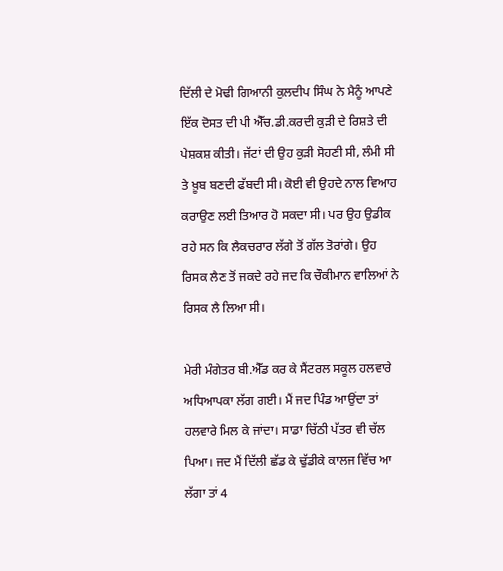ਦਿੱਲੀ ਦੇ ਮੋਢੀ ਗਿਆਨੀ ਕੁਲਦੀਪ ਸਿੰਘ ਨੇ ਮੈਨੂੰ ਆਪਣੇ ਇੱਕ ਦੋਸਤ ਦੀ ਪੀ ਐੱਚ.ਡੀ.ਕਰਦੀ ਕੁੜੀ ਦੇ ਰਿਸ਼ਤੇ ਦੀ ਪੇਸ਼ਕਸ਼ ਕੀਤੀ। ਜੱਟਾਂ ਦੀ ਉਹ ਕੁੜੀ ਸੋਹਣੀ ਸੀ, ਲੰਮੀ ਸੀ ਤੇ ਖ਼ੂਬ ਬਣਦੀ ਫੱਬਦੀ ਸੀ। ਕੋਈ ਵੀ ਉਹਦੇ ਨਾਲ ਵਿਆਹ ਕਰਾਉਣ ਲਈ ਤਿਆਰ ਹੋ ਸਕਦਾ ਸੀ। ਪਰ ਉਹ ਉਡੀਕ ਰਹੇ ਸਨ ਕਿ ਲੈਕਚਰਾਰ ਲੱਗੇ ਤੋਂ ਗੱਲ ਤੋਰਾਂਗੇ। ਉਹ ਰਿਸਕ ਲੈਣ ਤੋਂ ਜਕਦੇ ਰਹੇ ਜਦ ਕਿ ਚੌਕੀਮਾਨ ਵਾਲਿਆਂ ਨੇ ਰਿਸਕ ਲੈ ਲਿਆ ਸੀ।

ਮੇਰੀ ਮੰਗੇਤਰ ਬੀ.ਐੱਡ ਕਰ ਕੇ ਸੈਂਟਰਲ ਸਕੂਲ ਹਲਵਾਰੇ ਅਧਿਆਪਕਾ ਲੱਗ ਗਈ। ਮੈਂ ਜਦ ਪਿੰਡ ਆਉਂਦਾ ਤਾਂ ਹਲਵਾਰੇ ਮਿਲ ਕੇ ਜਾਂਦਾ। ਸਾਡਾ ਚਿੱਠੀ ਪੱਤਰ ਵੀ ਚੱਲ ਪਿਆ। ਜਦ ਮੈਂ ਦਿੱਲੀ ਛੱਡ ਕੇ ਢੁੱਡੀਕੇ ਕਾਲਜ ਵਿੱਚ ਆ ਲੱਗਾ ਤਾਂ 4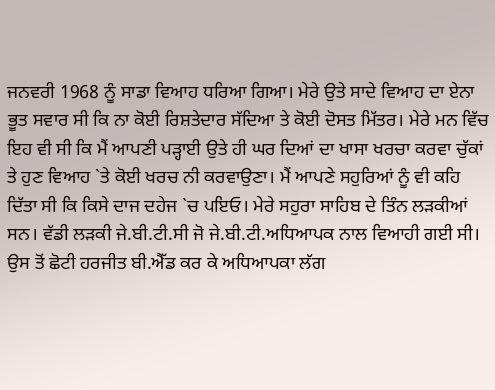ਜਨਵਰੀ 1968 ਨੂੰ ਸਾਡਾ ਵਿਆਹ ਧਰਿਆ ਗਿਆ। ਮੇਰੇ ਉਤੇ ਸਾਦੇ ਵਿਆਹ ਦਾ ਏਨਾ ਭੂਤ ਸਵਾਰ ਸੀ ਕਿ ਨਾ ਕੋਈ ਰਿਸ਼ਤੇਦਾਰ ਸੱਦਿਆ ਤੇ ਕੋਈ ਦੋਸਤ ਮਿੱਤਰ। ਮੇਰੇ ਮਨ ਵਿੱਚ ਇਹ ਵੀ ਸੀ ਕਿ ਮੈਂ ਆਪਣੀ ਪੜ੍ਹਾਈ ਉਤੇ ਹੀ ਘਰ ਦਿਆਂ ਦਾ ਖਾਸਾ ਖਰਚਾ ਕਰਵਾ ਚੁੱਕਾਂ ਤੇ ਹੁਣ ਵਿਆਹ `ਤੇ ਕੋਈ ਖਰਚ ਨੀ ਕਰਵਾਉਣਾ। ਮੈਂ ਆਪਣੇ ਸਹੁਰਿਆਂ ਨੂੰ ਵੀ ਕਹਿ ਦਿੱਤਾ ਸੀ ਕਿ ਕਿਸੇ ਦਾਜ ਦਹੇਜ `ਚ ਪਇਓ। ਮੇਰੇ ਸਹੁਰਾ ਸਾਹਿਬ ਦੇ ਤਿੰਨ ਲੜਕੀਆਂ ਸਨ। ਵੱਡੀ ਲੜਕੀ ਜੇ.ਬੀ.ਟੀ.ਸੀ ਜੋ ਜੇ.ਬੀ.ਟੀ.ਅਧਿਆਪਕ ਨਾਲ ਵਿਆਹੀ ਗਈ ਸੀ। ਉਸ ਤੋਂ ਛੋਟੀ ਹਰਜੀਤ ਬੀ.ਐੱਡ ਕਰ ਕੇ ਅਧਿਆਪਕਾ ਲੱਗ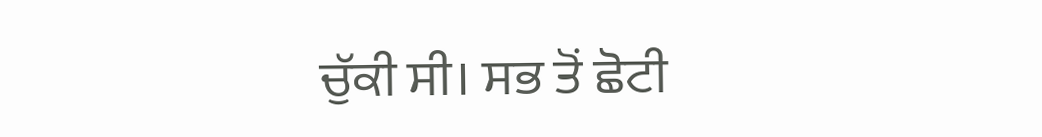ਚੁੱਕੀ ਸੀ। ਸਭ ਤੋਂ ਛੋਟੀ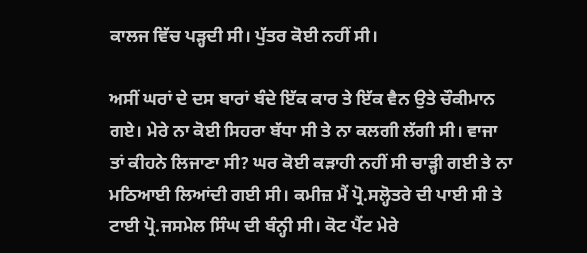ਕਾਲਜ ਵਿੱਚ ਪੜ੍ਹਦੀ ਸੀ। ਪੁੱਤਰ ਕੋਈ ਨਹੀਂ ਸੀ।

ਅਸੀਂ ਘਰਾਂ ਦੇ ਦਸ ਬਾਰਾਂ ਬੰਦੇ ਇੱਕ ਕਾਰ ਤੇ ਇੱਕ ਵੈਨ ਉਤੇ ਚੌਕੀਮਾਨ ਗਏ। ਮੇਰੇ ਨਾ ਕੋਈ ਸਿਹਰਾ ਬੱਧਾ ਸੀ ਤੇ ਨਾ ਕਲਗੀ ਲੱਗੀ ਸੀ। ਵਾਜਾ ਤਾਂ ਕੀਹਨੇ ਲਿਜਾਣਾ ਸੀ? ਘਰ ਕੋਈ ਕੜਾਹੀ ਨਹੀਂ ਸੀ ਚਾੜ੍ਹੀ ਗਈ ਤੇ ਨਾ ਮਠਿਆਈ ਲਿਆਂਦੀ ਗਈ ਸੀ। ਕਮੀਜ਼ ਮੈਂ ਪ੍ਰੋ.ਸਲ੍ਹੋਤਰੇ ਦੀ ਪਾਈ ਸੀ ਤੇ ਟਾਈ ਪ੍ਰੋ.ਜਸਮੇਲ ਸਿੰਘ ਦੀ ਬੰਨ੍ਹੀ ਸੀ। ਕੋਟ ਪੈਂਟ ਮੇਰੇ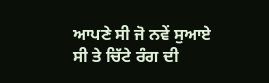ਆਪਣੇ ਸੀ ਜੋ ਨਵੇਂ ਸੁਆਏ ਸੀ ਤੇ ਚਿੱਟੇ ਰੰਗ ਦੀ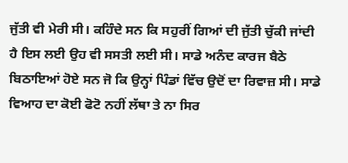ਜੁੱਤੀ ਵੀ ਮੇਰੀ ਸੀ। ਕਹਿੰਦੇ ਸਨ ਕਿ ਸਹੁਰੀਂ ਗਿਆਂ ਦੀ ਜੁੱਤੀ ਚੁੱਕੀ ਜਾਂਦੀ ਹੈ ਇਸ ਲਈ ਉਹ ਵੀ ਸਸਤੀ ਲਈ ਸੀ। ਸਾਡੇ ਅਨੰਦ ਕਾਰਜ ਬੈਠੇ ਬਿਠਾਇਆਂ ਹੋਏ ਸਨ ਜੋ ਕਿ ਉਨ੍ਹਾਂ ਪਿੰਡਾਂ ਵਿੱਚ ਉਦੋਂ ਦਾ ਰਿਵਾਜ਼ ਸੀ। ਸਾਡੇ ਵਿਆਹ ਦਾ ਕੋਈ ਫੋਟੋ ਨਹੀਂ ਲੱਥਾ ਤੇ ਨਾ ਸਿਰ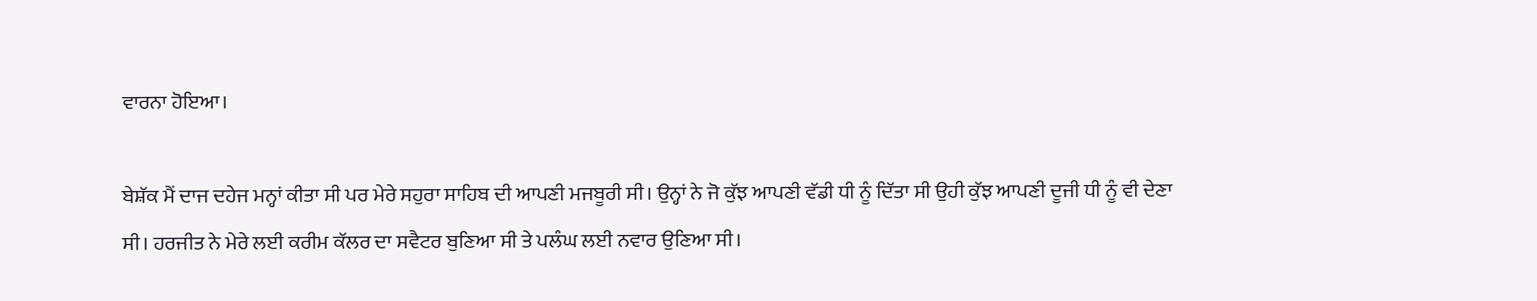ਵਾਰਨਾ ਹੋਇਆ।

ਬੇਸ਼ੱਕ ਮੈਂ ਦਾਜ ਦਹੇਜ ਮਨ੍ਹਾਂ ਕੀਤਾ ਸੀ ਪਰ ਮੇਰੇ ਸਹੁਰਾ ਸਾਹਿਬ ਦੀ ਆਪਣੀ ਮਜਬੂਰੀ ਸੀ। ਉਨ੍ਹਾਂ ਨੇ ਜੋ ਕੁੱਝ ਆਪਣੀ ਵੱਡੀ ਧੀ ਨੂੰ ਦਿੱਤਾ ਸੀ ਉਹੀ ਕੁੱਝ ਆਪਣੀ ਦੂਜੀ ਧੀ ਨੂੰ ਵੀ ਦੇਣਾ ਸੀ। ਹਰਜੀਤ ਨੇ ਮੇਰੇ ਲਈ ਕਰੀਮ ਕੱਲਰ ਦਾ ਸਵੈਟਰ ਬੁਣਿਆ ਸੀ ਤੇ ਪਲੰਘ ਲਈ ਨਵਾਰ ਉਣਿਆ ਸੀ।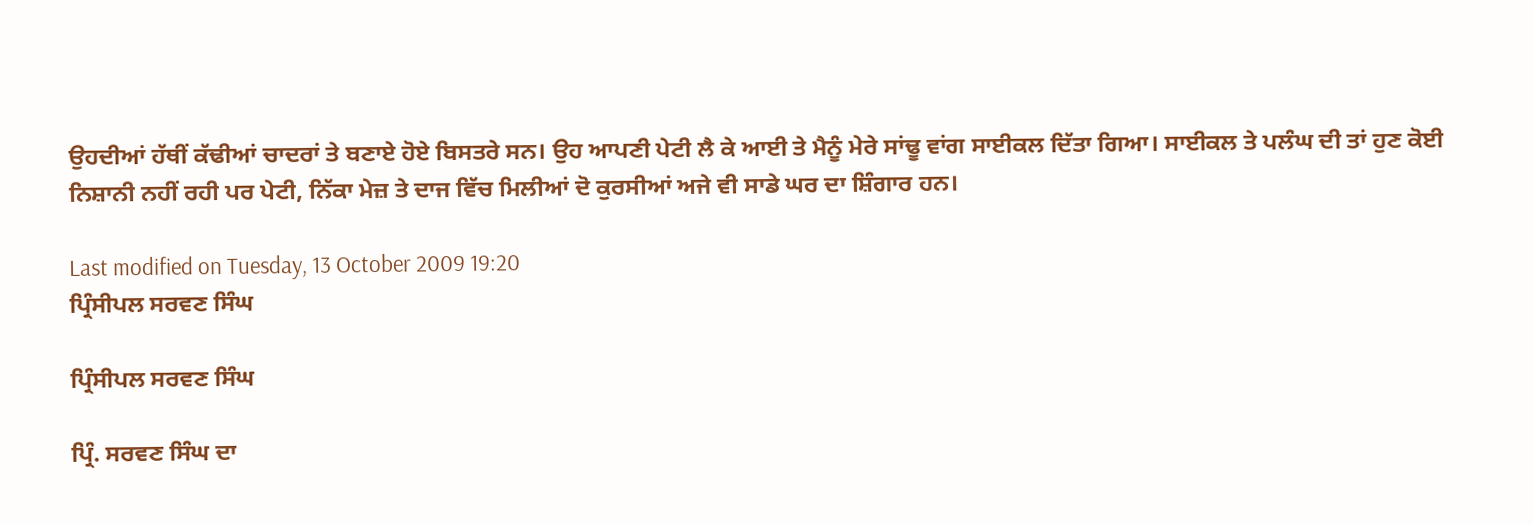ਉਹਦੀਆਂ ਹੱਥੀਂ ਕੱਢੀਆਂ ਚਾਦਰਾਂ ਤੇ ਬਣਾਏ ਹੋਏ ਬਿਸਤਰੇ ਸਨ। ਉਹ ਆਪਣੀ ਪੇਟੀ ਲੈ ਕੇ ਆਈ ਤੇ ਮੈਨੂੰ ਮੇਰੇ ਸਾਂਢੂ ਵਾਂਗ ਸਾਈਕਲ ਦਿੱਤਾ ਗਿਆ। ਸਾਈਕਲ ਤੇ ਪਲੰਘ ਦੀ ਤਾਂ ਹੁਣ ਕੋਈ ਨਿਸ਼ਾਨੀ ਨਹੀਂ ਰਹੀ ਪਰ ਪੇਟੀ, ਨਿੱਕਾ ਮੇਜ਼ ਤੇ ਦਾਜ ਵਿੱਚ ਮਿਲੀਆਂ ਦੋ ਕੁਰਸੀਆਂ ਅਜੇ ਵੀ ਸਾਡੇ ਘਰ ਦਾ ਸ਼ਿੰਗਾਰ ਹਨ।

Last modified on Tuesday, 13 October 2009 19:20
ਪ੍ਰਿੰਸੀਪਲ ਸਰਵਣ ਸਿੰਘ

ਪ੍ਰਿੰਸੀਪਲ ਸਰਵਣ ਸਿੰਘ

ਪ੍ਰਿੰ. ਸਰਵਣ ਸਿੰਘ ਦਾ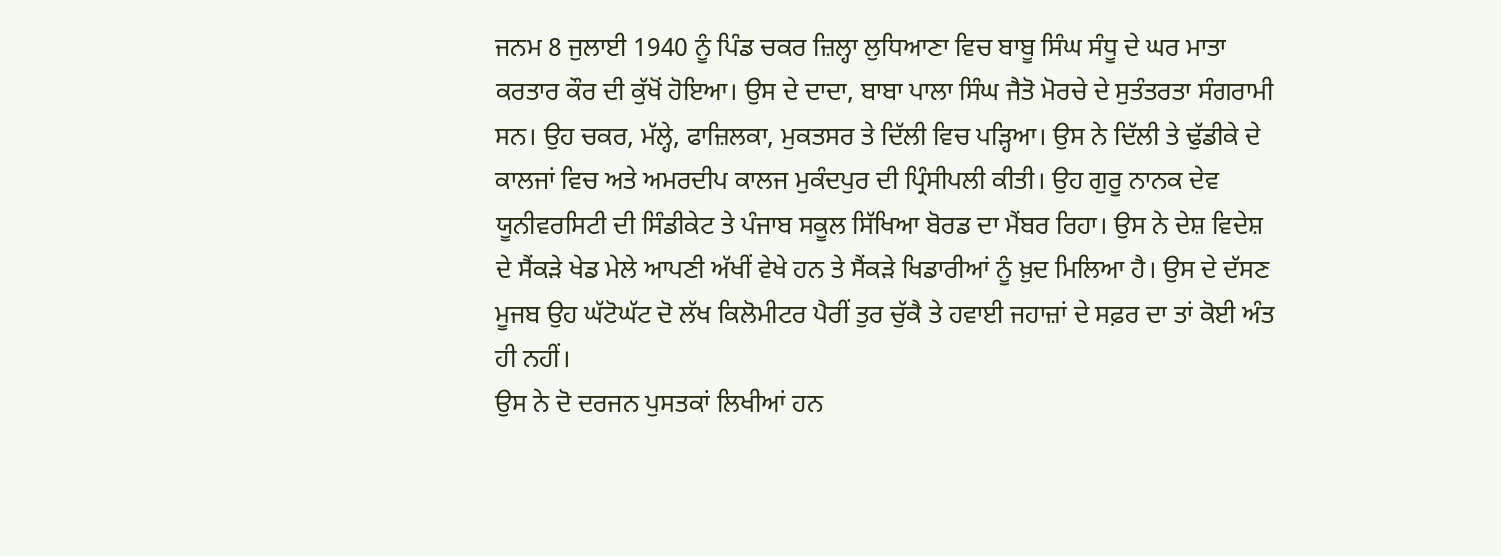ਜਨਮ 8 ਜੁਲਾਈ 1940 ਨੂੰ ਪਿੰਡ ਚਕਰ ਜ਼ਿਲ੍ਹਾ ਲੁਧਿਆਣਾ ਵਿਚ ਬਾਬੂ ਸਿੰਘ ਸੰਧੂ ਦੇ ਘਰ ਮਾਤਾ ਕਰਤਾਰ ਕੌਰ ਦੀ ਕੁੱਖੋਂ ਹੋਇਆ। ਉਸ ਦੇ ਦਾਦਾ, ਬਾਬਾ ਪਾਲਾ ਸਿੰਘ ਜੈਤੋ ਮੋਰਚੇ ਦੇ ਸੁਤੰਤਰਤਾ ਸੰਗਰਾਮੀ ਸਨ। ਉਹ ਚਕਰ, ਮੱਲ੍ਹੇ, ਫਾਜ਼ਿਲਕਾ, ਮੁਕਤਸਰ ਤੇ ਦਿੱਲੀ ਵਿਚ ਪੜ੍ਹਿਆ। ਉਸ ਨੇ ਦਿੱਲੀ ਤੇ ਢੁੱਡੀਕੇ ਦੇ ਕਾਲਜਾਂ ਵਿਚ ਅਤੇ ਅਮਰਦੀਪ ਕਾਲਜ ਮੁਕੰਦਪੁਰ ਦੀ ਪ੍ਰਿੰਸੀਪਲੀ ਕੀਤੀ। ਉਹ ਗੁਰੂ ਨਾਨਕ ਦੇਵ ਯੂਨੀਵਰਸਿਟੀ ਦੀ ਸਿੰਡੀਕੇਟ ਤੇ ਪੰਜਾਬ ਸਕੂਲ ਸਿੱਖਿਆ ਬੋਰਡ ਦਾ ਮੈਂਬਰ ਰਿਹਾ। ਉਸ ਨੇ ਦੇਸ਼ ਵਿਦੇਸ਼ ਦੇ ਸੈਂਕੜੇ ਖੇਡ ਮੇਲੇ ਆਪਣੀ ਅੱਖੀਂ ਵੇਖੇ ਹਨ ਤੇ ਸੈਂਕੜੇ ਖਿਡਾਰੀਆਂ ਨੂੰ ਖ਼ੁਦ ਮਿਲਿਆ ਹੈ। ਉਸ ਦੇ ਦੱਸਣ ਮੂਜਬ ਉਹ ਘੱਟੋਘੱਟ ਦੋ ਲੱਖ ਕਿਲੋਮੀਟਰ ਪੈਰੀਂ ਤੁਰ ਚੁੱਕੈ ਤੇ ਹਵਾਈ ਜਹਾਜ਼ਾਂ ਦੇ ਸਫ਼ਰ ਦਾ ਤਾਂ ਕੋਈ ਅੰਤ ਹੀ ਨਹੀਂ।
ਉਸ ਨੇ ਦੋ ਦਰਜਨ ਪੁਸਤਕਾਂ ਲਿਖੀਆਂ ਹਨ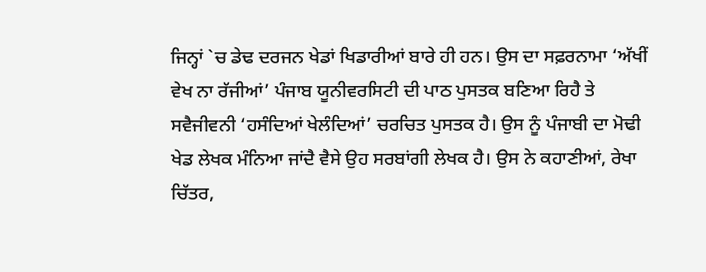ਜਿਨ੍ਹਾਂ `ਚ ਡੇਢ ਦਰਜਨ ਖੇਡਾਂ ਖਿਡਾਰੀਆਂ ਬਾਰੇ ਹੀ ਹਨ। ਉਸ ਦਾ ਸਫ਼ਰਨਾਮਾ ‘ਅੱਖੀਂ ਵੇਖ ਨਾ ਰੱਜੀਆਂ’ ਪੰਜਾਬ ਯੂਨੀਵਰਸਿਟੀ ਦੀ ਪਾਠ ਪੁਸਤਕ ਬਣਿਆ ਰਿਹੈ ਤੇ ਸਵੈਜੀਵਨੀ ‘ਹਸੰਦਿਆਂ ਖੇਲੰਦਿਆਂ’ ਚਰਚਿਤ ਪੁਸਤਕ ਹੈ। ਉਸ ਨੂੰ ਪੰਜਾਬੀ ਦਾ ਮੋਢੀ ਖੇਡ ਲੇਖਕ ਮੰਨਿਆ ਜਾਂਦੈ ਵੈਸੇ ਉਹ ਸਰਬਾਂਗੀ ਲੇਖਕ ਹੈ। ਉਸ ਨੇ ਕਹਾਣੀਆਂ, ਰੇਖਾ ਚਿੱਤਰ,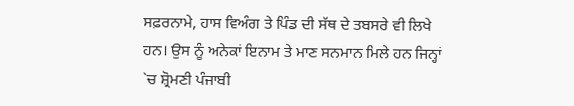ਸਫ਼ਰਨਾਮੇ, ਹਾਸ ਵਿਅੰਗ ਤੇ ਪਿੰਡ ਦੀ ਸੱਥ ਦੇ ਤਬਸਰੇ ਵੀ ਲਿਖੇ ਹਨ। ਉਸ ਨੂੰ ਅਨੇਕਾਂ ਇਨਾਮ ਤੇ ਮਾਣ ਸਨਮਾਨ ਮਿਲੇ ਹਨ ਜਿਨ੍ਹਾਂ `ਚ ਸ਼੍ਰੋਮਣੀ ਪੰਜਾਬੀ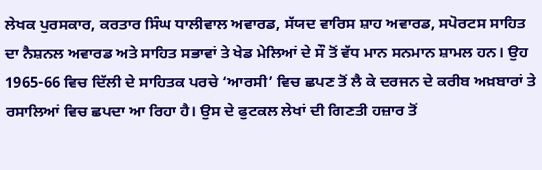ਲੇਖਕ ਪੁਰਸਕਾਰ, ਕਰਤਾਰ ਸਿੰਘ ਧਾਲੀਵਾਲ ਅਵਾਰਡ, ਸੱਯਦ ਵਾਰਿਸ ਸ਼ਾਹ ਅਵਾਰਡ, ਸਪੋਰਟਸ ਸਾਹਿਤ ਦਾ ਨੈਸ਼ਨਲ ਅਵਾਰਡ ਅਤੇ ਸਾਹਿਤ ਸਭਾਵਾਂ ਤੇ ਖੇਡ ਮੇਲਿਆਂ ਦੇ ਸੌ ਤੋਂ ਵੱਧ ਮਾਨ ਸਨਮਾਨ ਸ਼ਾਮਲ ਹਨ। ਉਹ 1965-66 ਵਿਚ ਦਿੱਲੀ ਦੇ ਸਾਹਿਤਕ ਪਰਚੇ ‘ਆਰਸੀ’ ਵਿਚ ਛਪਣ ਤੋਂ ਲੈ ਕੇ ਦਰਜਨ ਦੇ ਕਰੀਬ ਅਖ਼ਬਾਰਾਂ ਤੇ ਰਸਾਲਿਆਂ ਵਿਚ ਛਪਦਾ ਆ ਰਿਹਾ ਹੈ। ਉਸ ਦੇ ਫੁਟਕਲ ਲੇਖਾਂ ਦੀ ਗਿਣਤੀ ਹਜ਼ਾਰ ਤੋਂ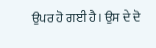ਉਪਰ ਹੋ ਗਈ ਹੈ। ਉਸ ਦੇ ਦੋ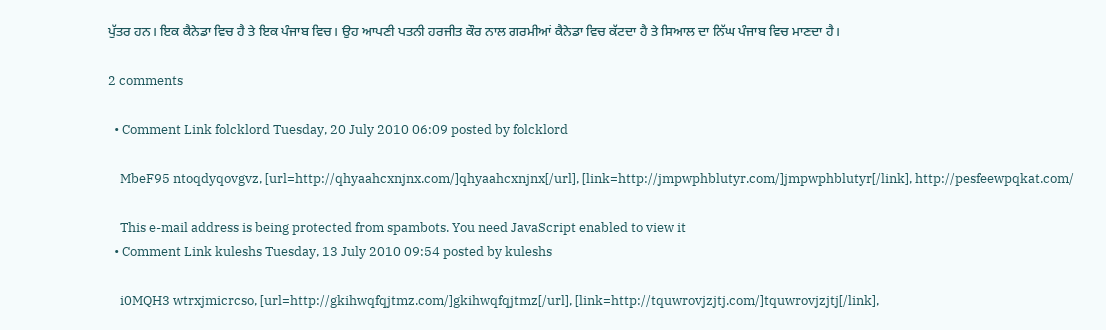ਪੁੱਤਰ ਹਨ। ਇਕ ਕੈਨੇਡਾ ਵਿਚ ਹੈ ਤੇ ਇਕ ਪੰਜਾਬ ਵਿਚ। ਉਹ ਆਪਣੀ ਪਤਨੀ ਹਰਜੀਤ ਕੌਰ ਨਾਲ ਗਰਮੀਆਂ ਕੈਨੇਡਾ ਵਿਚ ਕੱਟਦਾ ਹੈ ਤੇ ਸਿਆਲ ਦਾ ਨਿੱਘ ਪੰਜਾਬ ਵਿਚ ਮਾਣਦਾ ਹੈ।

2 comments

  • Comment Link folcklord Tuesday, 20 July 2010 06:09 posted by folcklord

    MbeF95 ntoqdyqovgvz, [url=http://qhyaahcxnjnx.com/]qhyaahcxnjnx[/url], [link=http://jmpwphblutyr.com/]jmpwphblutyr[/link], http://pesfeewpqkat.com/

    This e-mail address is being protected from spambots. You need JavaScript enabled to view it
  • Comment Link kuleshs Tuesday, 13 July 2010 09:54 posted by kuleshs

    i0MQH3 wtrxjmicrcso, [url=http://gkihwqfqjtmz.com/]gkihwqfqjtmz[/url], [link=http://tquwrovjzjtj.com/]tquwrovjzjtj[/link],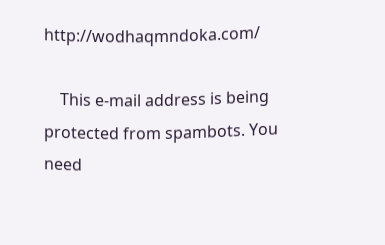http://wodhaqmndoka.com/

    This e-mail address is being protected from spambots. You need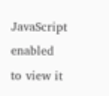JavaScript enabled to view it